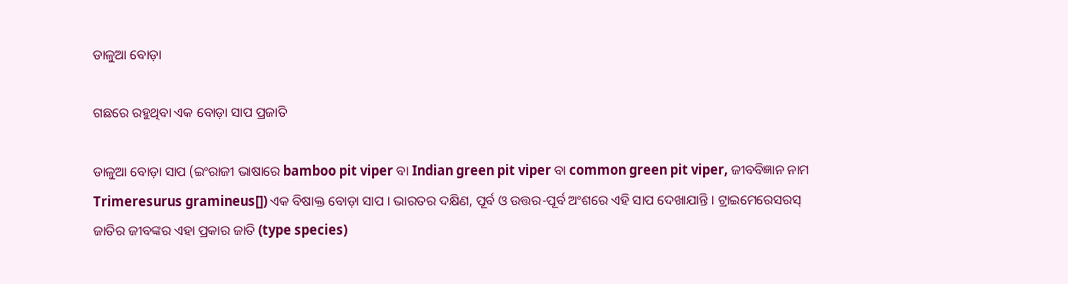ଡାଳୁଆ ବୋଡ଼ା

ଗଛରେ ରହୁଥିବା ଏକ ବୋଡ଼ା ସାପ ପ୍ରଜାତି

ଡାଳୁଆ ବୋଡ଼ା ସାପ (ଇଂରାଜୀ ଭାଷାରେ bamboo pit viper ବା Indian green pit viper ବା common green pit viper, ଜୀବବିଜ୍ଞାନ ନାମ Trimeresurus gramineus[]) ଏକ ବିଷାକ୍ତ ବୋଡ଼ା ସାପ । ଭାରତର ଦକ୍ଷିଣ, ପୂର୍ବ ଓ ଉତ୍ତର-ପୂର୍ବ ଅଂଶରେ ଏହି ସାପ ଦେଖାଯାନ୍ତି । ଟ୍ରାଇମେରେସରସ୍ ଜାତିର ଜୀବଙ୍କର ଏହା ପ୍ରକାର ଜାତି (type species)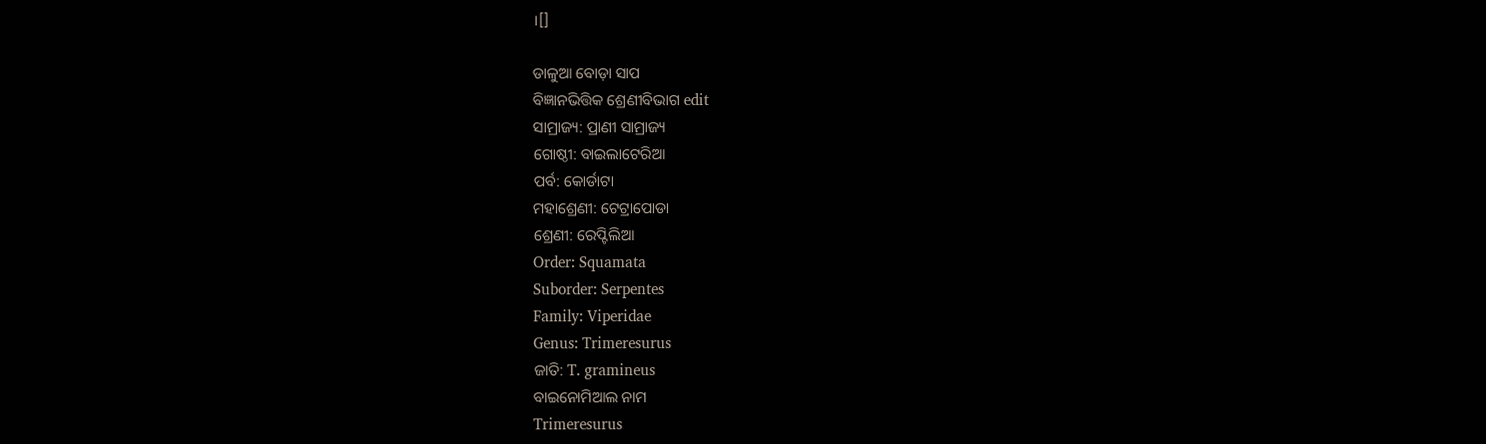।[]

ଡାଳୁଆ ବୋଡ଼ା ସାପ
ବିଜ୍ଞାନଭିତ୍ତିକ ଶ୍ରେଣୀବିଭାଗ edit
ସାମ୍ରାଜ୍ୟ: ପ୍ରାଣୀ ସାମ୍ରାଜ୍ୟ
ଗୋଷ୍ଠୀ: ବାଇଲାଟେରିଆ
ପର୍ବ: କୋର୍ଡାଟା
ମହାଶ୍ରେଣୀ: ଟେଟ୍ରାପୋଡା
ଶ୍ରେଣୀ: ରେପ୍ଟିଲିଆ
Order: Squamata
Suborder: Serpentes
Family: Viperidae
Genus: Trimeresurus
ଜାତି: T. gramineus
ବାଇନୋମିଆଲ ନାମ
Trimeresurus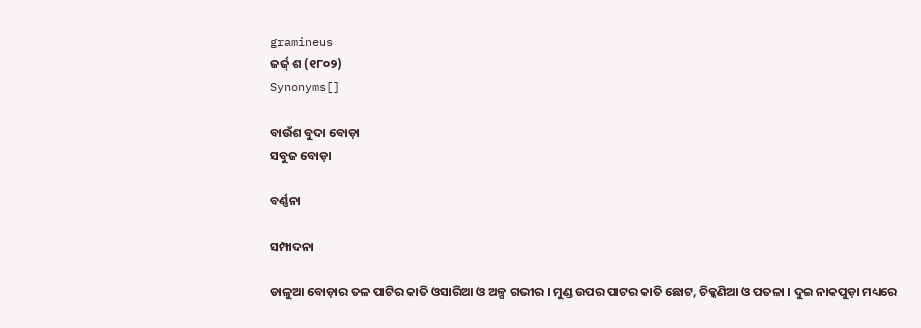gramineus
ଜର୍ଜ୍ ଶ (୧୮୦୨)
Synonyms[]

ବାଉଁଶ ବୁଦା ବୋଡ଼ା
ସବୁଜ ବୋଡ଼ା

ବର୍ଣ୍ଣନା

ସମ୍ପାଦନା

ଡାଳୁଆ ବୋଡ଼ାର ତଳ ପାଟିର କାତି ଓସାରିଆ ଓ ଅଳ୍ପ ଗଭୀର । ମୁଣ୍ଡ ଉପର ପାଟର କାତି ଛୋଟ, ଚିକ୍କଣିଆ ଓ ପତଳା । ଦୁଇ ନାକପୁଡ଼ା ମଧ୍ୟରେ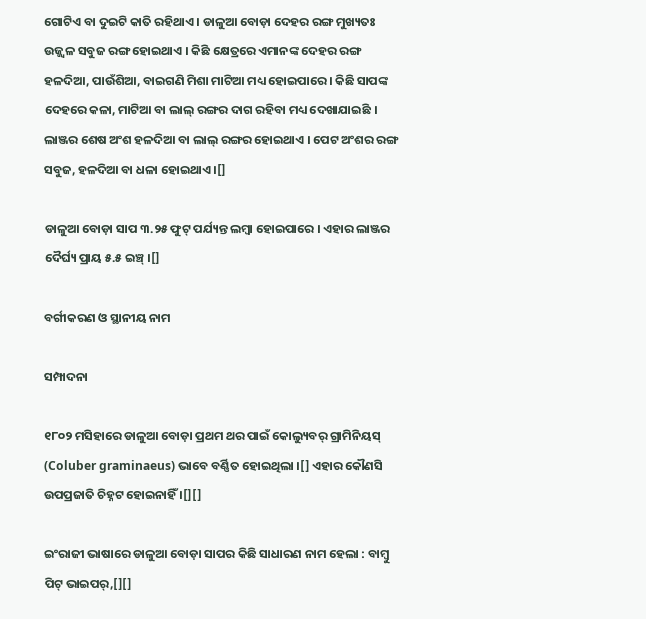ଗୋଟିଏ ବା ଦୁଇଟି କାତି ରହିଥାଏ । ଡାଳୁଆ ବୋଡ଼ା ଦେହର ରଙ୍ଗ ମୁଖ୍ୟତଃ ଉଜ୍ଜ୍ୱଳ ସବୁଜ ରଙ୍ଗ ହୋଇଥାଏ । କିଛି କ୍ଷେତ୍ରରେ ଏମାନଙ୍କ ଦେହର ରଙ୍ଗ ହଳଦିଆ, ପାଉଁଶିଆ, ବାଇଗଣି ମିଶା ମାଟିଆ ମଧ୍ୟ ହୋଇପାରେ । କିଛି ସାପଙ୍କ ଦେହରେ କଳା, ମାଟିଆ ବା ଲାଲ୍ ରଙ୍ଗର ଦାଗ ରହିବା ମଧ୍ୟ ଦେଖାଯାଇଛି । ଲାଞ୍ଜର ଶେଷ ଅଂଶ ହଳଦିଆ ବା ଲାଲ୍ ରଙ୍ଗର ହୋଇଥାଏ । ପେଟ ଅଂଶର ରଙ୍ଗ ସବୁଜ, ହଳଦିଆ ବା ଧଳା ହୋଇଥାଏ ।[]

ଡାଳୁଆ ବୋଡ଼ା ସାପ ୩.୨୫ ଫୁଟ୍ ପର୍ଯ୍ୟନ୍ତ ଲମ୍ବା ହୋଇପାରେ । ଏହାର ଲାଞ୍ଜର ଦୈର୍ଘ୍ୟ ପ୍ରାୟ ୫.୫ ଇଞ୍ଚ୍ ।[]

ବର୍ଗୀକରଣ ଓ ସ୍ଥାନୀୟ ନାମ

ସମ୍ପାଦନା

୧୮୦୨ ମସିହାରେ ଡାଳୁଆ ବୋଡ଼ା ପ୍ରଥମ ଥର ପାଇଁ କୋଲ୍ୟୁବର୍ ଗ୍ରାମିନିୟସ୍ (Coluber graminaeus) ଭାବେ ବର୍ଣ୍ଣିତ ହୋଇଥିଲା ।[] ଏହାର କୌଣସି ଉପପ୍ରଜାତି ଚିହ୍ନଟ ହୋଇନାହିଁ ।[][]

ଇଂରାଜୀ ଭାଷାରେ ଡାଳୁଆ ବୋଡ଼ା ସାପର କିଛି ସାଧାରଣ ନାମ ହେଲା : ବାମ୍ବୁ ପିଟ୍ ଭାଇପର୍,[][]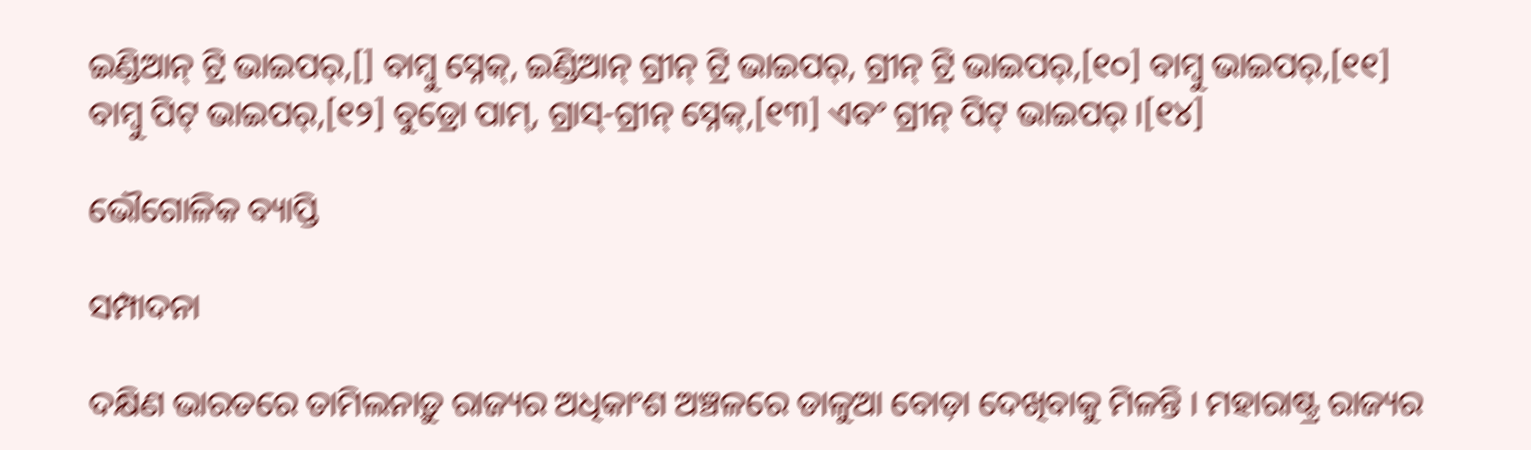ଇଣ୍ଡିଆନ୍ ଟ୍ରି ଭାଇପର୍,[] ବାମ୍ବୁ ସ୍ନେକ୍, ଇଣ୍ଡିଆନ୍ ଗ୍ରୀନ୍ ଟ୍ରି ଭାଇପର୍, ଗ୍ରୀନ୍ ଟ୍ରି ଭାଇପର୍,[୧୦] ବାମ୍ବୁ ଭାଇପର୍,[୧୧] ବାମ୍ବୁ ପିଟ୍ ଭାଇପର୍,[୧୨] ବୁଡ୍ରୋ ପାମ୍, ଗ୍ରାସ୍-ଗ୍ରୀନ୍ ସ୍ନେକ୍,[୧୩] ଏବଂ ଗ୍ରୀନ୍ ପିଟ୍ ଭାଇପର୍ ।[୧୪]

ଭୌଗୋଳିକ ବ୍ୟାପ୍ତି

ସମ୍ପାଦନା

ଦକ୍ଷିଣ ଭାରତରେ ତାମିଲନାଡ଼ୁ ରାଜ୍ୟର ଅଧିକାଂଶ ଅଞ୍ଚଳରେ ଡାଳୁଆ ବୋଡ଼ା ଦେଖିବାକୁ ମିଳନ୍ତି । ମହାରାଷ୍ଟ୍ର ରାଜ୍ୟର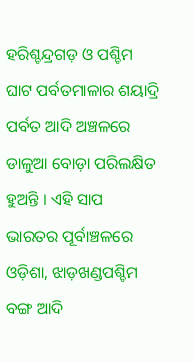ହରିଶ୍ଚନ୍ଦ୍ରଗଡ଼ ଓ ପଶ୍ଚିମ ଘାଟ ପର୍ବତମାଳାର ଶୟାଦ୍ରି ପର୍ବତ ଆଦି ଅଞ୍ଚଳରେ ଡାଳୁଆ ବୋଡ଼ା ପରିଲକ୍ଷିତ ହୁଅନ୍ତି । ଏହି ସାପ ଭାରତର ପୂର୍ବାଞ୍ଚଳରେ ଓଡ଼ିଶା, ଝାଡ଼ଖଣ୍ଡପଶ୍ଚିମ ବଙ୍ଗ ଆଦି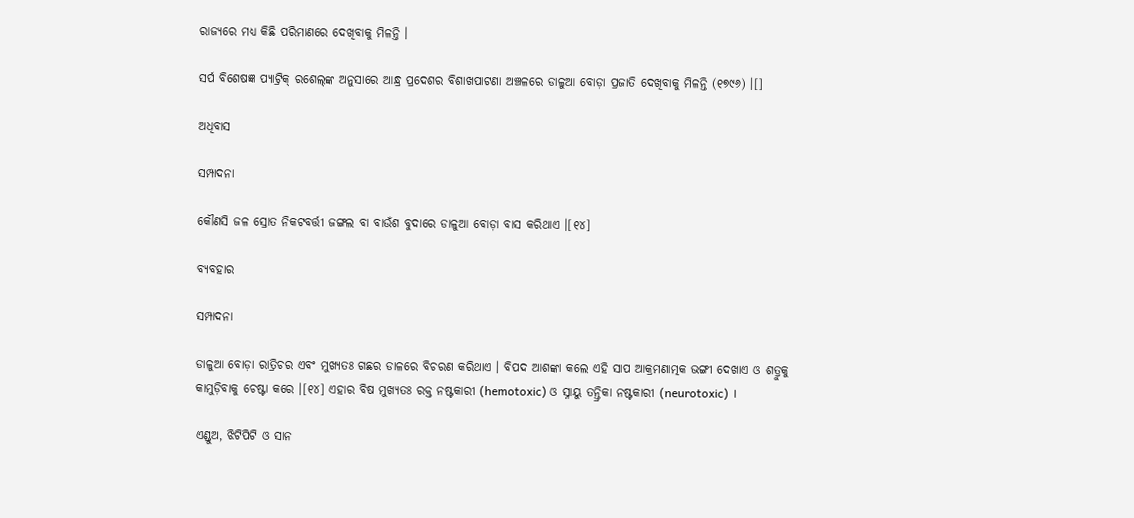ରାଜ୍ୟରେ ମଧ୍ୟ କିଛି ପରିମାଣରେ ଦେଖିବାକୁ ମିଳନ୍ତି ।

ସର୍ପ ବିଶେଷଜ୍ଞ ପ୍ୟାଟ୍ରିକ୍ ରଶେଲ୍‍ଙ୍କ ଅନୁସାରେ ଆନ୍ଧ୍ର ପ୍ରଦେଶର ବିଶାଖପାଟଣା ଅଞ୍ଚଳରେ ଡାଳୁଆ ବୋଡ଼ା ପ୍ରଜାତି ଦେଖିବାକୁ ମିଳନ୍ତି (୧୭୯୬) ।[]

ଅଧିବାସ

ସମ୍ପାଦନା

କୌଣସି ଜଳ ସ୍ରୋତ ନିକଟବର୍ତ୍ତୀ ଜଙ୍ଗଲ ବା ବାଉଁଶ ବୁଦାରେ ଡାଳୁଆ ବୋଡ଼ା ବାସ କରିଥାଏ ।[୧୪]

ବ୍ୟବହାର

ସମ୍ପାଦନା

ଡାଳୁଆ ବୋଡ଼ା ରାତ୍ରିଚର ଏବଂ ମୁଖ୍ୟତଃ ଗଛର ଡାଳରେ ବିଚରଣ କରିଥାଏ । ବିପଦ ଆଶଙ୍କା କଲେ ଏହି ସାପ ଆକ୍ରମଣାତ୍ମକ ଭଙ୍ଗୀ ଦେଖାଏ ଓ ଶତ୍ରୁକୁ କାମୁଡ଼ିବାକୁ ଚେଷ୍ଟା କରେ ।[୧୪] ଏହାର ବିଷ ମୁଖ୍ୟତଃ ରକ୍ତ ନଷ୍ଟକାରୀ (hemotoxic) ଓ ସ୍ନାୟୁ ତନ୍ତ୍ରିକା ନଷ୍ଟକାରୀ (neurotoxic) ।

ଏଣ୍ଡୁଅ, ଝିଟିପିଟି ଓ ସାନ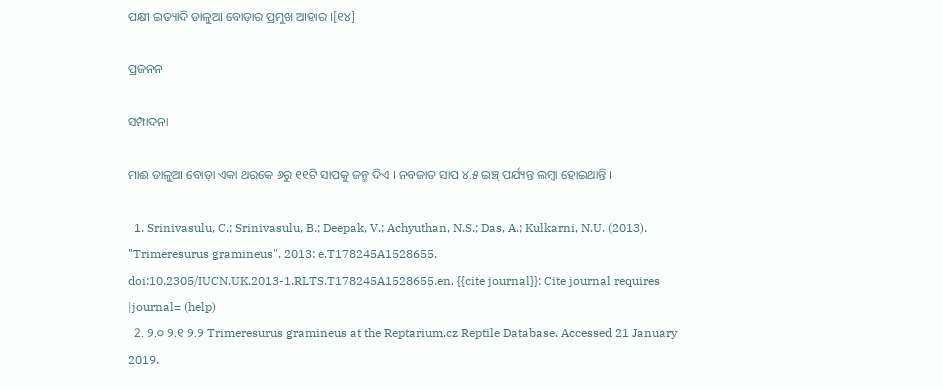ପକ୍ଷୀ ଇତ୍ୟାଦି ଡାଳୁଆ ବୋଡ଼ାର ପ୍ରମୁଖ ଆହାର ।[୧୪]

ପ୍ରଜନନ

ସମ୍ପାଦନା

ମାଈ ଡାଳୁଆ ବୋଡ଼ା ଏକା ଥରକେ ୬ରୁ ୧୧ଟି ସାପକୁ ଜନ୍ମ ଦିଏ । ନବଜାତ ସାପ ୪.୫ ଇଞ୍ଚ୍ ପର୍ଯ୍ୟନ୍ତ ଲମ୍ବା ହୋଇଥାନ୍ତି ।

  1. Srinivasulu, C.; Srinivasulu, B.; Deepak, V.; Achyuthan, N.S.; Das, A.; Kulkarni, N.U. (2013). "Trimeresurus gramineus". 2013: e.T178245A1528655. doi:10.2305/IUCN.UK.2013-1.RLTS.T178245A1528655.en. {{cite journal}}: Cite journal requires |journal= (help)
  2. ୨.୦ ୨.୧ ୨.୨ Trimeresurus gramineus at the Reptarium.cz Reptile Database. Accessed 21 January 2019.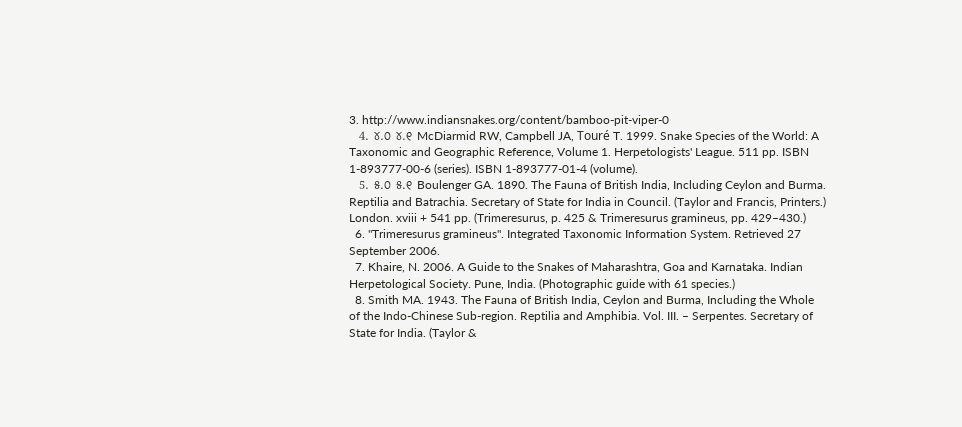3. http://www.indiansnakes.org/content/bamboo-pit-viper-0
  4. ୪.୦ ୪.୧ McDiarmid RW, Campbell JA, Touré T. 1999. Snake Species of the World: A Taxonomic and Geographic Reference, Volume 1. Herpetologists' League. 511 pp. ISBN 1-893777-00-6 (series). ISBN 1-893777-01-4 (volume).
  5. ୫.୦ ୫.୧ Boulenger GA. 1890. The Fauna of British India, Including Ceylon and Burma. Reptilia and Batrachia. Secretary of State for India in Council. (Taylor and Francis, Printers.) London. xviii + 541 pp. (Trimeresurus, p. 425 & Trimeresurus gramineus, pp. 429–430.)
  6. "Trimeresurus gramineus". Integrated Taxonomic Information System. Retrieved 27 September 2006.
  7. Khaire, N. 2006. A Guide to the Snakes of Maharashtra, Goa and Karnataka. Indian Herpetological Society. Pune, India. (Photographic guide with 61 species.)
  8. Smith MA. 1943. The Fauna of British India, Ceylon and Burma, Including the Whole of the Indo-Chinese Sub-region. Reptilia and Amphibia. Vol. III. – Serpentes. Secretary of State for India. (Taylor &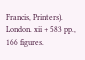Francis, Printers). London. xii + 583 pp., 166 figures.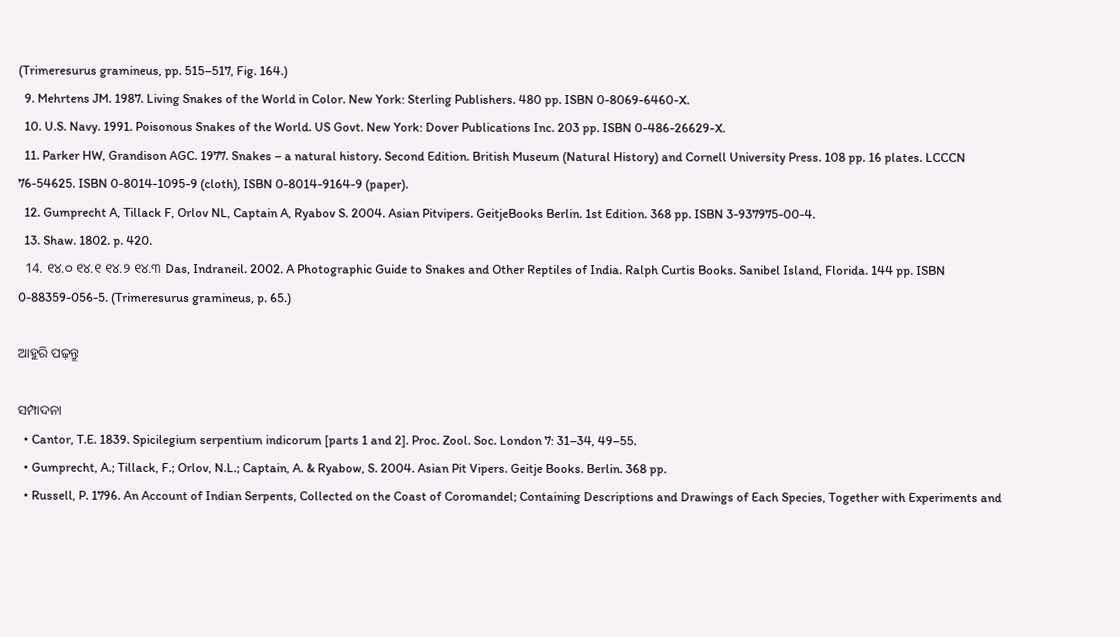(Trimeresurus gramineus, pp. 515–517, Fig. 164.)
  9. Mehrtens JM. 1987. Living Snakes of the World in Color. New York: Sterling Publishers. 480 pp. ISBN 0-8069-6460-X.
  10. U.S. Navy. 1991. Poisonous Snakes of the World. US Govt. New York: Dover Publications Inc. 203 pp. ISBN 0-486-26629-X.
  11. Parker HW, Grandison AGC. 1977. Snakes – a natural history. Second Edition. British Museum (Natural History) and Cornell University Press. 108 pp. 16 plates. LCCCN 76-54625. ISBN 0-8014-1095-9 (cloth), ISBN 0-8014-9164-9 (paper).
  12. Gumprecht A, Tillack F, Orlov NL, Captain A, Ryabov S. 2004. Asian Pitvipers. GeitjeBooks Berlin. 1st Edition. 368 pp. ISBN 3-937975-00-4.
  13. Shaw. 1802. p. 420.
  14. ୧୪.୦ ୧୪.୧ ୧୪.୨ ୧୪.୩ Das, Indraneil. 2002. A Photographic Guide to Snakes and Other Reptiles of India. Ralph Curtis Books. Sanibel Island, Florida. 144 pp. ISBN 0-88359-056-5. (Trimeresurus gramineus, p. 65.)

ଆହୁରି ପଢ଼ନ୍ତୁ

ସମ୍ପାଦନା
  • Cantor, T.E. 1839. Spicilegium serpentium indicorum [parts 1 and 2]. Proc. Zool. Soc. London 7: 31–34, 49–55.
  • Gumprecht, A.; Tillack, F.; Orlov, N.L.; Captain, A. & Ryabow, S. 2004. Asian Pit Vipers. Geitje Books. Berlin. 368 pp.
  • Russell, P. 1796. An Account of Indian Serpents, Collected on the Coast of Coromandel; Containing Descriptions and Drawings of Each Species, Together with Experiments and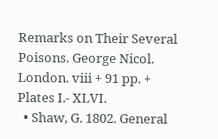Remarks on Their Several Poisons. George Nicol. London. viii + 91 pp. + Plates I.- XLVI.
  • Shaw, G. 1802. General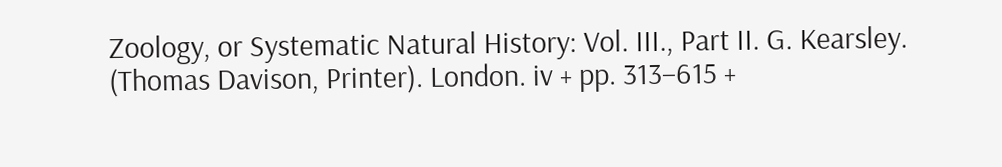Zoology, or Systematic Natural History: Vol. III., Part II. G. Kearsley. (Thomas Davison, Printer). London. iv + pp. 313–615 +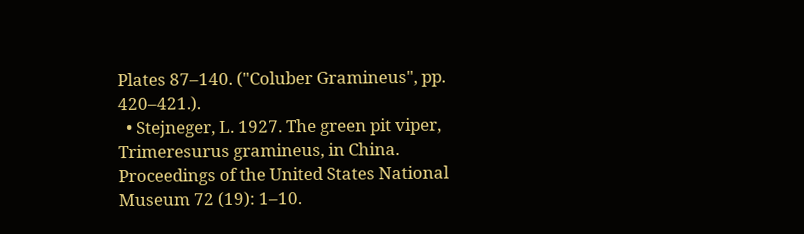Plates 87–140. ("Coluber Gramineus", pp. 420–421.).
  • Stejneger, L. 1927. The green pit viper, Trimeresurus gramineus, in China. Proceedings of the United States National Museum 72 (19): 1–10.